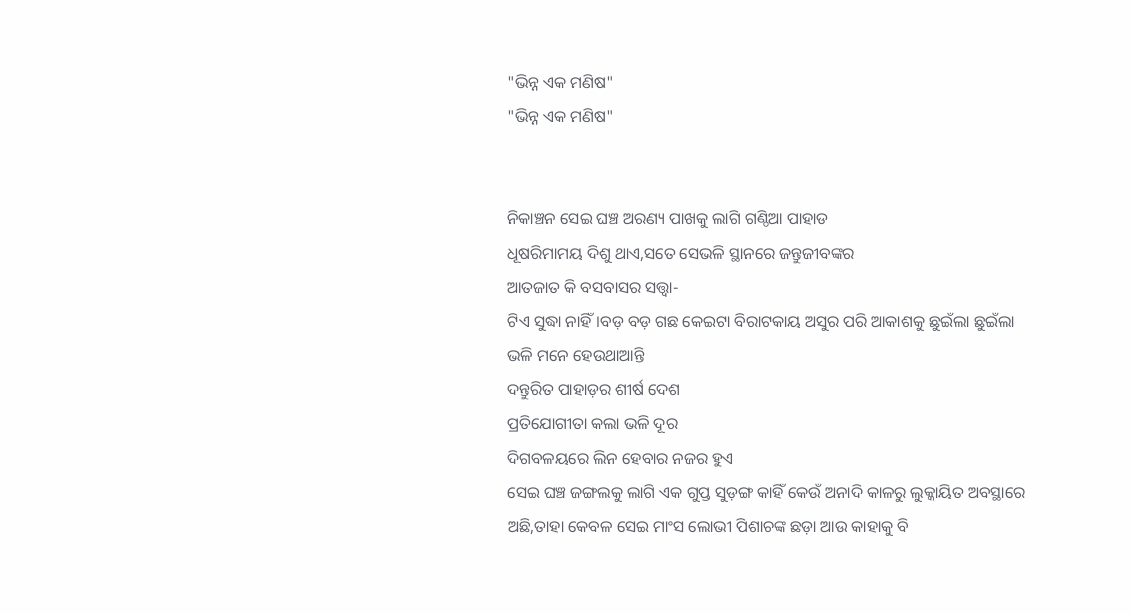"ଭିନ୍ନ ଏକ ମଣିଷ"
"ଭିନ୍ନ ଏକ ମଣିଷ"


ନିକାଞ୍ଚନ ସେଇ ଘଞ୍ଚ ଅରଣ୍ୟ ପାଖକୁ ଲାଗି ଗଣ୍ଠିଆ ପାହାଡ
ଧୂଷରିମାମୟ ଦିଶୁ ଥାଏ,ସତେ ସେଭଳି ସ୍ଥାନରେ ଜନ୍ତୁଜୀବଙ୍କର
ଆତଜାତ କି ବସବାସର ସତ୍ତ୍ଵା-
ଟିଏ ସୁଦ୍ଧା ନାହିଁ।ବଡ଼ ବଡ଼ ଗଛ କେଇଟା ବିରାଟକାୟ ଅସୁର ପରି ଆକାଶକୁ ଛୁଇଁଲା ଛୁଇଁଲା
ଭଳି ମନେ ହେଉଥାଆନ୍ତି
ଦନ୍ତୁରିତ ପାହାଡ଼ର ଶୀର୍ଷ ଦେଶ
ପ୍ରତିଯୋଗୀତା କଲା ଭଳି ଦୂର
ଦିଗବଳୟରେ ଲିନ ହେବାର ନଜର ହୁଏ
ସେଇ ଘଞ୍ଚ ଜଙ୍ଗଲକୁ ଲାଗି ଏକ ଗୁପ୍ତ ସୁଡ଼ଙ୍ଗ କାହିଁ କେଉଁ ଅନାଦି କାଳରୁ ଲୁକ୍କାୟିତ ଅବସ୍ଥାରେ ଅଛି,ତାହା କେବଳ ସେଇ ମାଂସ ଲୋଭୀ ପିଶାଚଙ୍କ ଛଡ଼ା ଆଉ କାହାକୁ ବି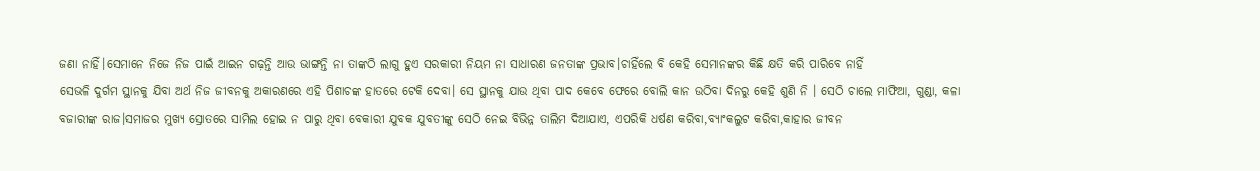ଜଣା ନାହିଁ।ସେମାନେ ନିଜେ ନିଜ ପାଇଁ ଆଇନ ଗଢ଼ନ୍ତି ଆଉ ଭାଙ୍ଗନ୍ତି ନା ତାଙ୍କଠି ଲାଗୁ ହୁଏ ସରକାରୀ ନିୟମ ନା ସାଧାରଣ ଜନତାଙ୍କ ପ୍ରଭାବ।ଚାହିଁଲେ ବି କେହି ସେମାନଙ୍କର କିଛି କ୍ଷତି କରି ପାରିବେ ନାହିଁ
ସେଭଳି ଦୁର୍ଗମ ସ୍ଥାନକୁ ଯିବା ଅର୍ଥ ନିଜ ଜୀବନକୁ ଅକାରଣରେ ଏହି ପିଶାଚଙ୍କ ହାତରେ ଟେକି ଦେବା। ସେ ସ୍ଥାନକୁ ଯାଉ ଥିବା ପାଦ କେବେ ଫେରେ ବୋଲି କାନ ଉଠିବା ଦିନରୁ କେହି ଶୁଣି ନି । ସେଠି ଚାଲେ ମାଫିଆ, ଗୁଣ୍ଡା, କଳା ବଜାରୀଙ୍କ ରାଜ।ସମାଜର ମୁଖ୍ୟ ସ୍ରୋତରେ ସାମିଲ ହୋଇ ନ ପାରୁ ଥିବା ବେକାରୀ ଯୁବକ ଯୁବତୀଙ୍କୁ ସେଠି ନେଇ ବିଭିନ୍ନ ତାଲିମ ଦିଆଯାଏ, ଏପରିକି ଧର୍ଷଣ କରିବା,ବ୍ୟାଂକଲୁଟ କରିବା,କାହାର ଜୀବନ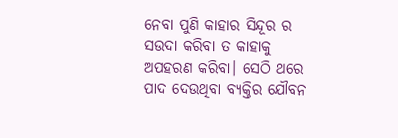ନେବା ପୁଣି କାହାର ସିନ୍ଦୂର ର ସଉଦା କରିବା ତ କାହାକୁ ଅପହରଣ କରିବା। ସେଠି ଥରେ ପାଦ ଦେଉଥିବା ବ୍ୟକ୍ତିର ଯୌବନ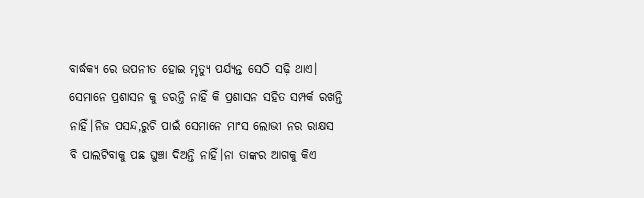ବାର୍ଦ୍ଧକ୍ୟ ରେ ଉପନୀତ ହୋଇ ମୃତ୍ୟୁ ପର୍ଯ୍ୟନ୍ତ ସେଠି ସଢ଼ି ଥାଏ।
ସେମାନେ ପ୍ରଶାସନ କୁ ଡରନ୍ତି ନାହିଁ କି ପ୍ରଶାସନ ସହିତ ସମ୍ପର୍କ ରଖନ୍ତି ନାହିଁ।ନିଜ ପସନ୍ଦ,ରୁଚି ପାଇଁ ସେମାନେ ମାଂସ ଲୋଭୀ ନର ରାକ୍ଷସ ବି ପାଲଟିବାକୁ ପଛ ଘୁଞ୍ଚା ଦିଅନ୍ତି ନାହିଁ।ନା ତାଙ୍କର ଆଗକୁ କିଏ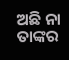ଅଛି ନା ତାଙ୍କର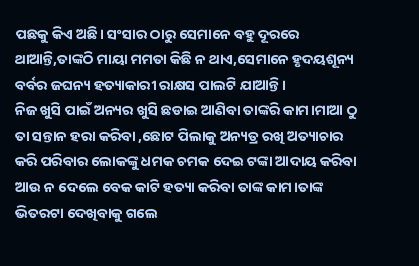ପଛକୁ କିଏ ଅଛି। ସଂସାର ଠାରୁ ସେମାନେ ବହୁ ଦୂରରେ ଥାଆନ୍ତି,ତାଙ୍କଠି ମାୟା ମମତା କିଛି ନ ଥାଏ,ସେମାନେ ହୃଦୟଶୂନ୍ୟ ବର୍ବର ଜଘନ୍ୟ ହତ୍ୟାକାରୀ ରାକ୍ଷସ ପାଲଟି ଯାଆନ୍ତି।
ନିଜ ଖୁସି ପାଇଁ ଅନ୍ୟର ଖୁସି ଛଡାଇ ଆଣିବା ତାଙ୍କରି କାମ।ମାଆ ଠୁ ତା ସନ୍ତାନ ହରା କରିବା ,ଛୋଟ ପିଲାକୁ ଅନ୍ୟତ୍ର ରଖି ଅତ୍ୟାଚାର କରି ପରିବାର ଲୋକଙ୍କୁ ଧମକ ଚମକ ଦେଇ ଟଙ୍କା ଆଦାୟ କରିବା ଆଉ ନ ଦେଲେ ବେକ କାଟି ହତ୍ୟା କରିବା ତାଙ୍କ କାମ।ତାଙ୍କ ଭିତରଟା ଦେଖିବାକୁ ଗଲେ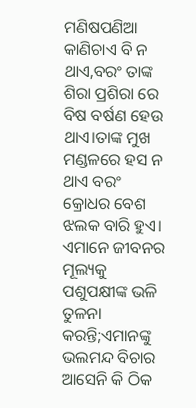ମଣିଷପଣିଆ କାଣିଚାଏ ବି ନ ଥାଏ,ବରଂ ତାଙ୍କ ଶିରା ପ୍ରଶିରା ରେ ବିଷ ବର୍ଷଣ ହେଉ ଥାଏ।ତାଙ୍କ ମୁଖ ମଣ୍ଡଳରେ ହସ ନ ଥାଏ ବରଂ କ୍ରୋଧର ବେଶ ଝଲକ ବାରି ହୁଏ।
ଏମାନେ ଜୀବନର ମୂଲ୍ୟକୁ ପଶୁପକ୍ଷୀଙ୍କ ଭଳି ତୁଳନା କରନ୍ତି;ଏମାନଙ୍କୁ ଭଲମନ୍ଦ ବିଚାର ଆସେନି କି ଠିକ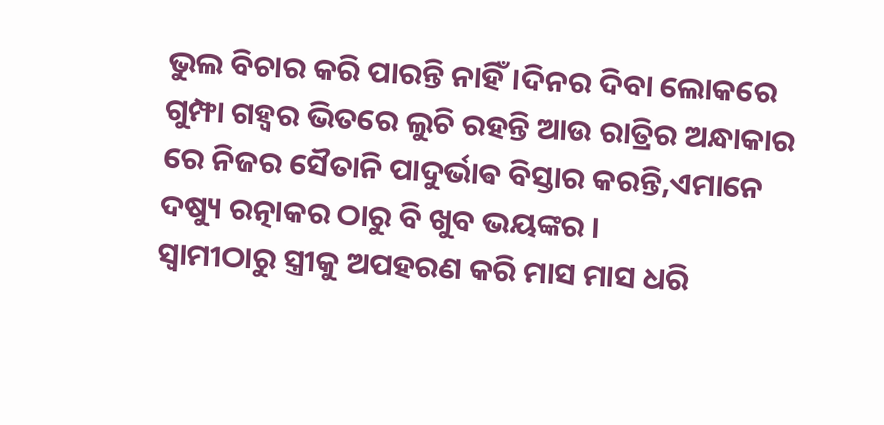ଭୁଲ ବିଚାର କରି ପାରନ୍ତି ନାହିଁ।ଦିନର ଦିବା ଲୋକରେ ଗୁମ୍ଫା ଗହ୍ୱର ଭିତରେ ଲୁଚି ରହନ୍ତି ଆଉ ରାତ୍ରିର ଅନ୍ଧାକାର ରେ ନିଜର ସୈତାନି ପାଦୁର୍ଭାଵ ବିସ୍ତାର କରନ୍ତି,ଏମାନେ ଦଷ୍ୟୁ ରତ୍ନାକର ଠାରୁ ବି ଖୁବ ଭୟଙ୍କର ।
ସ୍ୱାମୀଠାରୁ ସ୍ତ୍ରୀକୁ ଅପହରଣ କରି ମାସ ମାସ ଧରି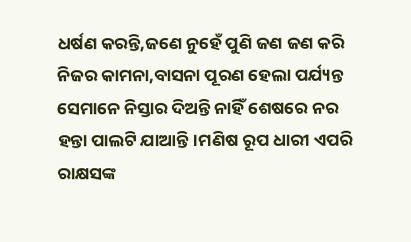ଧର୍ଷଣ କରନ୍ତି,ଜଣେ ନୁହେଁ ପୁଣି ଜଣ ଜଣ କରି ନିଜର କାମନା,ବାସନା ପୂରଣ ହେଲା ପର୍ଯ୍ୟନ୍ତ ସେମାନେ ନିସ୍ତାର ଦିଅନ୍ତି ନାହିଁ ଶେଷରେ ନର ହନ୍ତା ପାଲଟି ଯାଆନ୍ତି।ମଣିଷ ରୂପ ଧାରୀ ଏପରି ରାକ୍ଷସଙ୍କ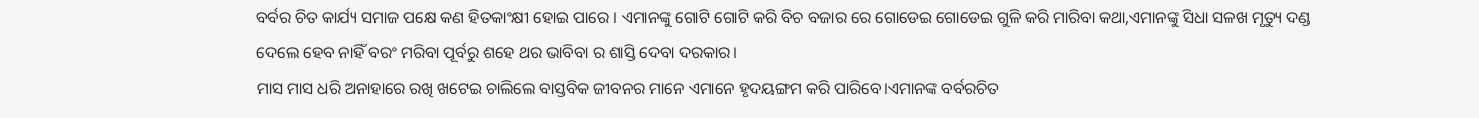ବର୍ବର ଚିତ କାର୍ଯ୍ୟ ସମାଜ ପକ୍ଷେ କଣ ହିତକାଂକ୍ଷୀ ହୋଇ ପାରେ । ଏମାନଙ୍କୁ ଗୋଟି ଗୋଟି କରି ବିଚ ବଜାର ରେ ଗୋଡେଇ ଗୋଡେଇ ଗୁଳି କରି ମାରିବା କଥା,ଏମାନଙ୍କୁ ସିଧା ସଳଖ ମୃତ୍ୟୁ ଦଣ୍ଡ ଦେଲେ ହେବ ନାହିଁ ବରଂ ମରିବା ପୂର୍ବରୁ ଶହେ ଥର ଭାବିବା ର ଶାସ୍ତି ଦେବା ଦରକାର।
ମାସ ମାସ ଧରି ଅନାହାରେ ରଖି ଖଟେଇ ଚାଲିଲେ ବାସ୍ତବିକ ଜୀବନର ମାନେ ଏମାନେ ହୃଦୟଙ୍ଗମ କରି ପାରିବେ।ଏମାନଙ୍କ ବର୍ବରଚିତ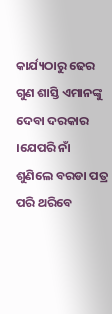କାର୍ଯ୍ୟଠାରୁ ଢେର ଗୁଣ ଶାସ୍ତି ଏମାନଙ୍କୁ ଦେବା ଦରକାର ।ଯେପରି ନାଁ ଶୁଣିଲେ ବରଡା ପତ୍ର ପରି ଥରିବେ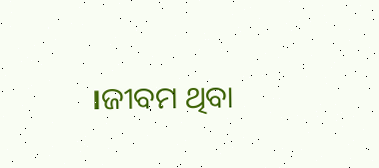।ଜୀବମ ଥିବା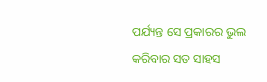ପର୍ଯ୍ୟନ୍ତ ସେ ପ୍ରକାରର ଭୁଲ କରିବାର ସତ ସାହସ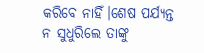କରିବେ ନାହିଁ।ଶେଷ ପର୍ଯ୍ୟନ୍ତ ନ ସୁଧୁରିଲେ ତାଙ୍କୁ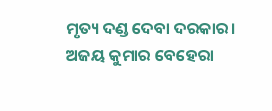ମୃତ୍ୟ ଦଣ୍ଡ ଦେବା ଦରକାର।
ଅଜୟ କୁମାର ବେହେରା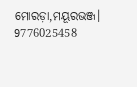ମୋରଡ଼ା,ମୟୂରଭଞ୍ଜ।
9776025458